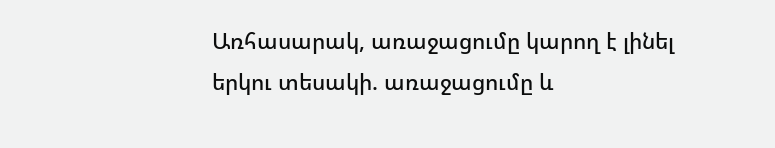Առհասարակ, առաջացումը կարող է լինել երկու տեսակի. առաջացումը և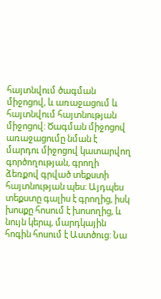հայտնվում ծագման միջոցով, և առաջացում և հայտնվում հայտնության միջոցով: Ծագման միջոցով առաջացումը նման է մարդու միջոցով կատարվող գործողության, գրողի ձեռքով գրված տեքստի հայտնության պես: Այդպես տեքստը գալիս է գրողից, իսկ խոսքը հոսում է խոսողից, և նույն կերպ, մարդկային հոգին հոսում է Աստծուց: Նա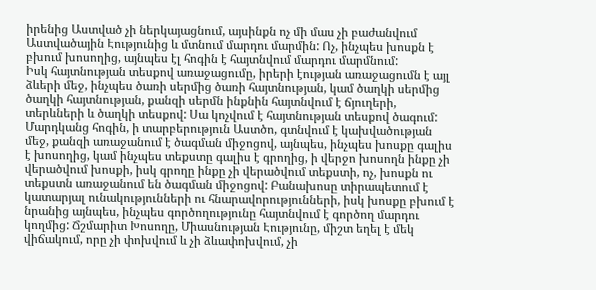իրենից Աստված չի ներկայացնում, այսինքն ոչ մի մաս չի բաժանվում Աստվածային Էությունից և մտնում մարդու մարմին: Ոչ, ինչպես խոսքն է բխում խոսողից, այնպես էլ հոգին է հայտնվում մարդու մարմնում:
Իսկ հայտնության տեսքով առաջացումը, իրերի էության առաջացումն է այլ ձևերի մեջ, ինչպես ծառի սերմից ծառի հայտնության, կամ ծաղկի սերմից ծաղկի հայտնության, քանզի սերմն ինքնին հայտնվում է ճյուղերի, տերևների և ծաղկի տեսքով: Սա կոչվում է հայտնության տեսքով ծագում: Մարդկանց հոգին, ի տարբերություն Աստծո, գտնվում է կախվածության մեջ, քանզի առաջանում է ծագման միջոցով, այնպես, ինչպես խոսքը գալիս է խոսողից, կամ ինչպես տեքստը գալիս է գրողից, ի վերջո խոսողն ինքը չի վերածվում խոսքի, իսկ գրողը ինքը չի վերածվում տեքստի, ոչ, խոսքն ու տեքստն առաջանում են ծագման միջոցով: Բանախոսը տիրապետում է կատարյալ ունակությունների ու հնարավորությունների, իսկ խոսքը բխում է նրանից այնպես, ինչպես գործողությունը հայտնվում է գործող մարդու կողմից: Ճշմարիտ Խոսողը, Միասնության Էությունը, միշտ եղել է մեկ վիճակում, որը չի փոխվում և չի ձևափոխվում, չի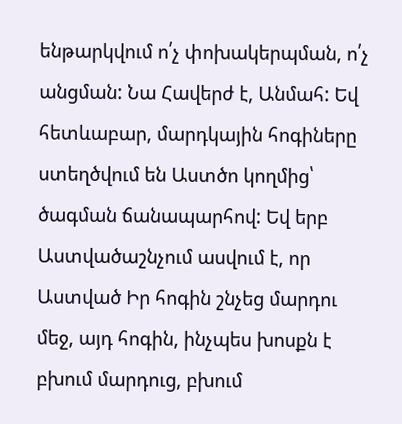ենթարկվում ո՛չ փոխակերպման, ո՛չ անցման: Նա Հավերժ է, Անմահ: Եվ հետևաբար, մարդկային հոգիները ստեղծվում են Աստծո կողմից՝ ծագման ճանապարհով: Եվ երբ Աստվածաշնչում ասվում է, որ Աստված Իր հոգին շնչեց մարդու մեջ, այդ հոգին, ինչպես խոսքն է բխում մարդուց, բխում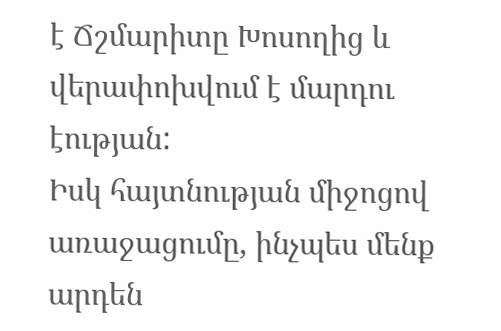է Ճշմարիտը Խոսողից և վերափոխվում է մարդու էության:
Իսկ հայտնության միջոցով առաջացումը, ինչպես մենք արդեն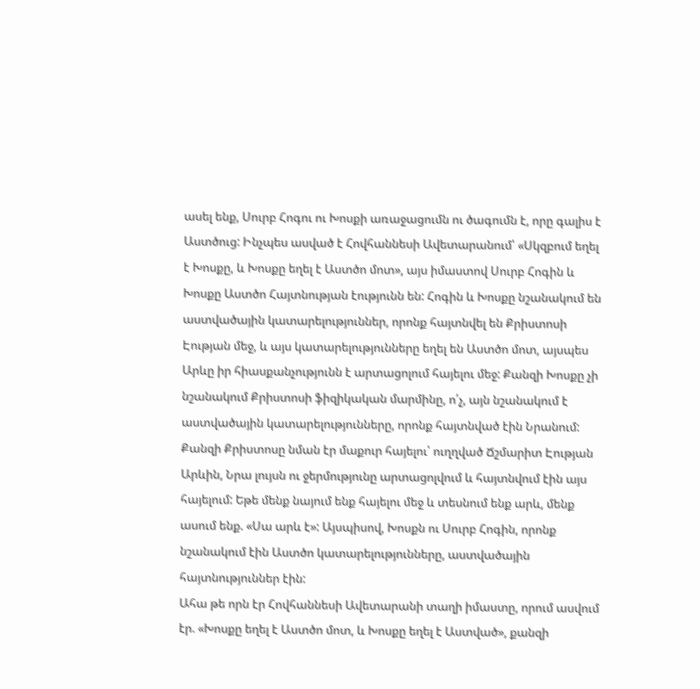ասել ենք, Սուրբ Հոգու ու Խոսքի առաջացումն ու ծագումն է, որը գալիս է Աստծուց: Ինչպես ասված է Հովհաննեսի Ավետարանում՝ «Սկզբում եղել է Խոսքը, և Խոսքը եղել է Աստծո մոտ», այս իմաստով Սուրբ Հոգին և Խոսքը Աստծո Հայտնության էությունն են: Հոգին և Խոսքը նշանակում են աստվածային կատարելություններ, որոնք հայտնվել են Քրիստոսի Էության մեջ, և այս կատարելությունները եղել են Աստծո մոտ, այսպես Արևը իր հիասքանչությունն է արտացոլում հայելու մեջ: Քանզի Խոսքը չի նշանակում Քրիստոսի ֆիզիկական մարմինը, ո՛չ, այն նշանակում է աստվածային կատարելությունները, որոնք հայտնված էին Նրանում: Քանզի Քրիստոսը նման էր մաքուր հայելու՝ ուղղված Ճշմարիտ Էության Արևին, Նրա լույսն ու ջերմությունը արտացոլվում և հայտնվում էին այս հայելում: Եթե մենք նայում ենք հայելու մեջ և տեսնում ենք արև, մենք ասում ենք. «Սա արև է»: Այսպիսով, Խոսքն ու Սուրբ Հոգին, որոնք նշանակում էին Աստծո կատարելությունները, աստվածային հայտնություններ էին:
Ահա թե որն էր Հովհաննեսի Ավետարանի տաղի իմաստը, որում ասվում էր. «Խոսքը եղել է Աստծո մոտ, և Խոսքը եղել է Աստված», քանզի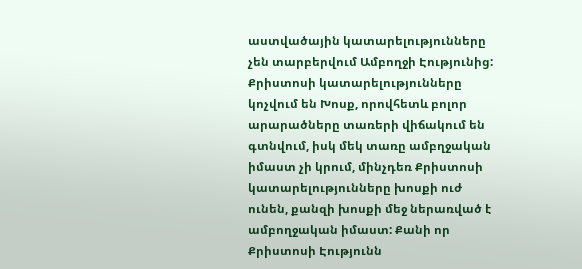աստվածային կատարելությունները չեն տարբերվում Ամբողջի Էությունից: Քրիստոսի կատարելությունները կոչվում են Խոսք, որովհետև բոլոր արարածները տառերի վիճակում են գտնվում, իսկ մեկ տառը ամբղջական իմաստ չի կրում, մինչդեռ Քրիստոսի կատարելությունները խոսքի ուժ ունեն, քանզի խոսքի մեջ ներառված է ամբողջական իմաստ: Քանի որ Քրիստոսի Էությունն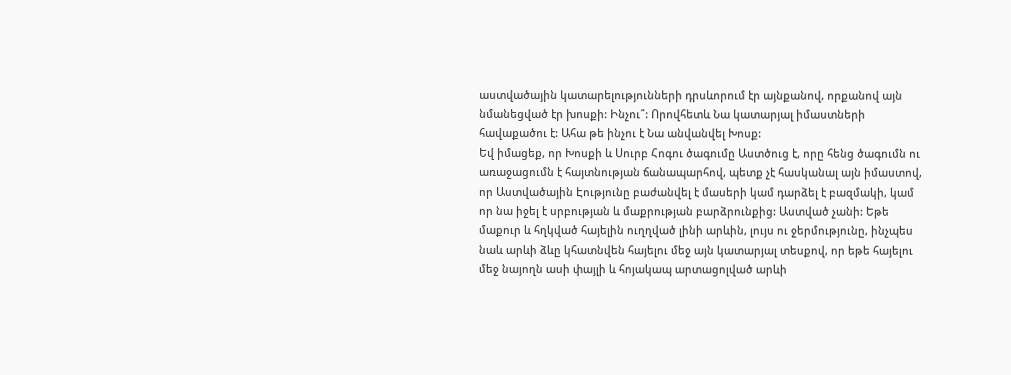աստվածային կատարելությունների դրսևորում էր այնքանով, որքանով այն նմանեցված էր խոսքի: Ինչու՞: Որովհետև Նա կատարյալ իմաստների հավաքածու է: Ահա թե ինչու է Նա անվանվել Խոսք:
Եվ իմացեք, որ Խոսքի և Սուրբ Հոգու ծագումը Աստծուց է, որը հենց ծագումն ու առաջացումն է հայտնության ճանապարհով, պետք չէ հասկանալ այն իմաստով, որ Աստվածային Էությունը բաժանվել է մասերի կամ դարձել է բազմակի, կամ որ նա իջել է սրբության և մաքրության բարձրունքից: Աստված չանի: Եթե մաքուր և հղկված հայելին ուղղված լինի արևին, լույս ու ջերմությունը, ինչպես նաև արևի ձևը կհատնվեն հայելու մեջ այն կատարյալ տեսքով, որ եթե հայելու մեջ նայողն ասի փայլի և հոյակապ արտացոլված արևի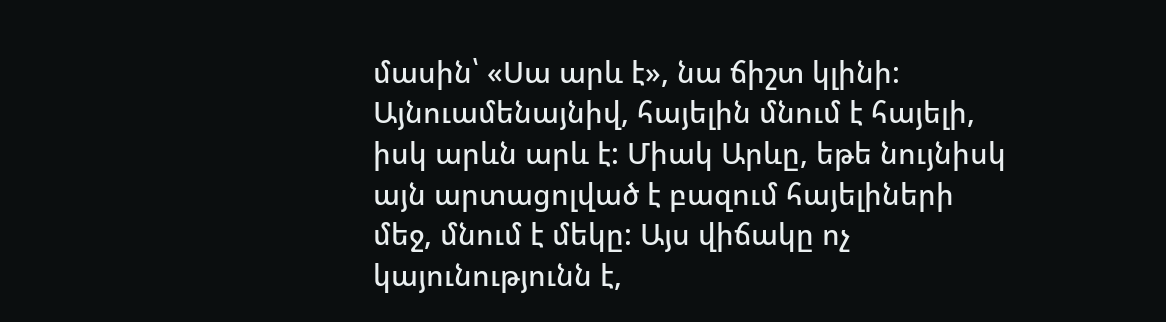մասին՝ «Սա արև է», նա ճիշտ կլինի: Այնուամենայնիվ, հայելին մնում է հայելի, իսկ արևն արև է: Միակ Արևը, եթե նույնիսկ այն արտացոլված է բազում հայելիների մեջ, մնում է մեկը: Այս վիճակը ոչ կայունությունն է,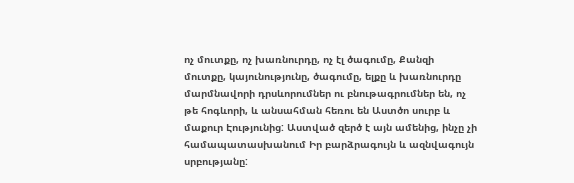ոչ մուտքը, ոչ խառնուրդը, ոչ էլ ծագումը, Քանզի մուտքը, կայունությունը, ծագումը, ելքը և խառնուրդը մարմնավորի դրսևորումներ ու բնութագրումներ են, ոչ թե հոգևորի, և անսահման հեռու են Աստծո սուրբ և մաքուր Էությունից: Աստված զերծ է այն ամենից, ինչը չի համապատասխանում Իր բարձրագույն և ազնվագույն սրբությանը: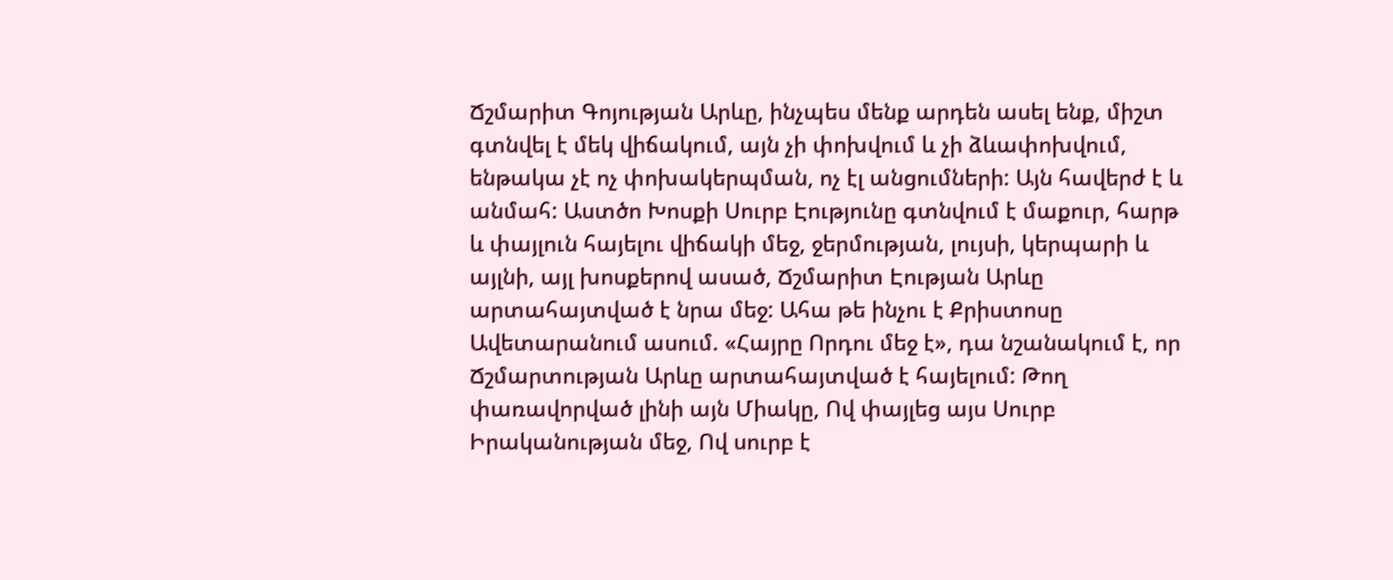Ճշմարիտ Գոյության Արևը, ինչպես մենք արդեն ասել ենք, միշտ գտնվել է մեկ վիճակում, այն չի փոխվում և չի ձևափոխվում, ենթակա չէ ոչ փոխակերպման, ոչ էլ անցումների: Այն հավերժ է և անմահ: Աստծո Խոսքի Սուրբ Էությունը գտնվում է մաքուր, հարթ և փայլուն հայելու վիճակի մեջ, ջերմության, լույսի, կերպարի և այլնի, այլ խոսքերով ասած, Ճշմարիտ Էության Արևը արտահայտված է նրա մեջ: Ահա թե ինչու է Քրիստոսը Ավետարանում ասում. «Հայրը Որդու մեջ է», դա նշանակում է, որ Ճշմարտության Արևը արտահայտված է հայելում: Թող փառավորված լինի այն Միակը, Ով փայլեց այս Սուրբ Իրականության մեջ, Ով սուրբ է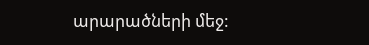արարածների մեջ: